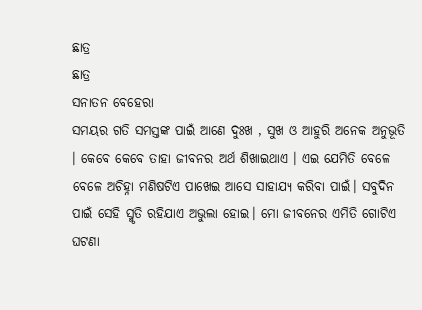ଛାତ୍ର
ଛାତ୍ର
ସନାତନ ବେହେରା
ସମୟର ଗତି ସମସ୍ତଙ୍କ ପାଇଁ ଆଣେ ଦୁଃଖ , ସୁଖ ଓ ଆହୁରି ଅନେକ ଅନୁଭୂତି । କେବେ କେବେ ତାହା ଜୀବନର ଅର୍ଥ ଶିଖାଇଥାଏ । ଏଇ ଯେମିତି ବେଳେ ବେଳେ ଅଚିହ୍ନା ମଣିଷଟିଏ ପାଖେଇ ଆସେ ସାହାଯ୍ୟ କରିବା ପାଇଁ। ସବୁଦିନ ପାଇଁ ସେହି ସ୍ମୃତି ରହିଯାଏ ଅଭୁଲା ହୋଇ। ମୋ ଜୀବନେର ଏମିତି ଗୋଟିଏ ଘଟଣା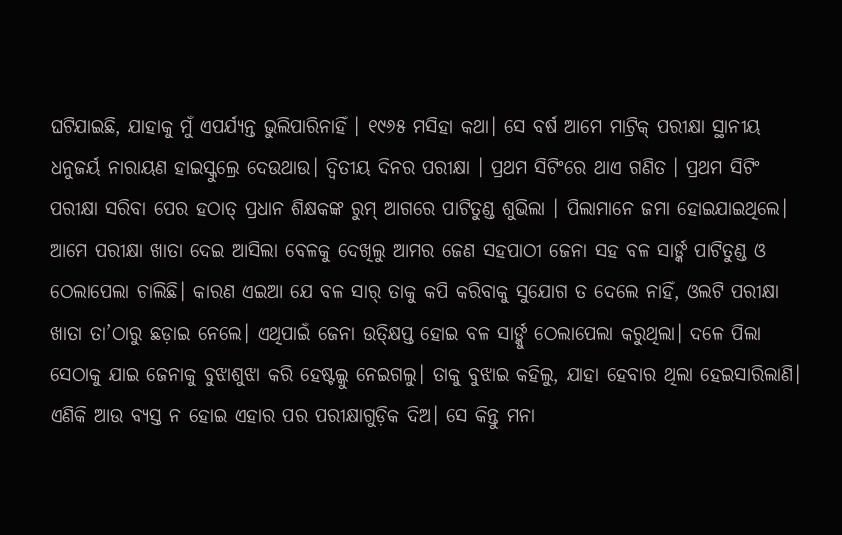ଘଟିଯାଇଛି, ଯାହାକୁ ମୁଁ ଏପର୍ଯ୍ୟନ୍ତ ଭୁଲିପାରିନାହିଁ । ୧୯୬୫ ମସିହା କଥା। ସେ ବର୍ଷ ଆମେ ମାଟ୍ରିକ୍ ପରୀକ୍ଷା ସ୍ଥାନୀୟ ଧନୁଜର୍ୟ ନାରାୟଣ ହାଇସ୍କୁଲ୍ରେ ଦେଉଥାଉ। ଦ୍ୱିତୀୟ ଦିନର ପରୀକ୍ଷା । ପ୍ରଥମ ସିଟିଂରେ ଥାଏ ଗଣିତ । ପ୍ରଥମ ସିଟିଂ ପରୀକ୍ଷା ସରିବା ପେର ହଠାତ୍ ପ୍ରଧାନ ଶିକ୍ଷକଙ୍କ ରୁମ୍ ଆଗରେ ପାଟିତୁଣ୍ଡ ଶୁଭିଲା । ପିଲାମାନେ ଜମା ହୋଇଯାଇଥିଲେ। ଆମେ ପରୀକ୍ଷା ଖାତା ଦେଇ ଆସିଲା ବେଳକୁ ଦେଖିଲୁ ଆମର ଜେଣ ସହପାଠୀ ଜେନା ସହ ବଳ ସାର୍ଙ୍କ ପାଟିତୁଣ୍ଡ ଓ ଠେଲାପେଲା ଚାଲିଛି। କାରଣ ଏଇଆ ଯେ ବଳ ସାର୍ ତାକୁ କପି କରିବାକୁ ସୁଯୋଗ ତ ଦେଲେ ନାହିଁ, ଓଲଟି ପରୀକ୍ଷା ଖାତା ତା’ଠାରୁ ଛଡ଼ାଇ ନେଲେ। ଏଥିପାଇଁ ଜେନା ଉତ୍କ୍ଷିପ୍ତ ହୋଇ ବଳ ସାର୍ଙ୍କୁ ଠେଲାପେଲା କରୁଥିଲା। ଦଳେ ପିଲା ସେଠାକୁ ଯାଇ ଜେନାକୁ ବୁଝାଶୁଝା କରି ହେଷ୍ଟଲ୍କୁ ନେଇଗଲୁ। ତାକୁ ବୁଝାଇ କହିଲୁ, ଯାହା ହେବାର ଥିଲା ହେଇସାରିଲାଣି। ଏଣିକି ଆଉ ବ୍ୟସ୍ତ ନ ହୋଇ ଏହାର ପର ପରୀକ୍ଷାଗୁଡ଼ିକ ଦିଅ। ସେ କିନ୍ତୁ ମନା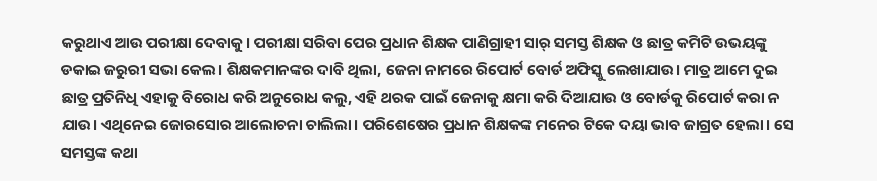କରୁଥାଏ ଆଉ ପରୀକ୍ଷା ଦେବାକୁ। ପରୀକ୍ଷା ସରିବା ପେର ପ୍ରଧାନ ଶିକ୍ଷକ ପାଣିଗ୍ରାହୀ ସାର୍ ସମସ୍ତ ଶିକ୍ଷକ ଓ ଛାତ୍ର କମିଟି ଉଭୟଙ୍କୁ ଡକାଇ ଜରୁରୀ ସଭା କେଲ। ଶିକ୍ଷକମାନଙ୍କର ଦାବି ଥିଲା, ଜେନା ନାମରେ ରିପୋର୍ଟ ବୋର୍ଡ ଅଫିସ୍କୁ ଲେଖାଯାଉ। ମାତ୍ର ଆମେ ଦୁଇ ଛାତ୍ର ପ୍ରତିନିଧି ଏହାକୁ ବିରୋଧ କରି ଅନୁରୋଧ କଲୁ, ଏହି ଥରକ ପାଇଁ ଜେନାକୁ କ୍ଷମା କରି ଦିଆଯାଉ ଓ ବୋର୍ଡକୁ ରିପୋର୍ଟ କରା ନ ଯାଉ। ଏଥିନେଇ ଜୋରସୋର ଆଲୋଚନା ଚାଲିଲା। ପରିଶେଷେର ପ୍ରଧାନ ଶିକ୍ଷକଙ୍କ ମନେର ଟିକେ ଦୟା ଭାବ ଜାଗ୍ରତ ହେଲା। ସେ ସମସ୍ତଙ୍କ କଥା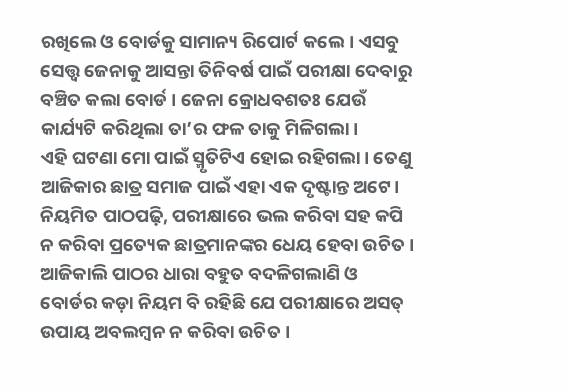ରଖିଲେ ଓ ବୋର୍ଡକୁ ସାମାନ୍ୟ ରିପୋର୍ଟ କଲେ। ଏସବୁ ସେତ୍ତ୍ୱ ଜେନାକୁ ଆସନ୍ତା ତିନିବର୍ଷ ପାଇଁ ପରୀକ୍ଷା ଦେବାରୁ ବଞ୍ଚିତ କଲା ବୋର୍ଡ । ଜେନା କ୍ରୋଧବଶତଃ ଯେଉଁ କାର୍ଯ୍ୟଟି କରିଥିଲା ତା’ର ଫଳ ତାକୁ ମିଳିଗଲା।
ଏହି ଘଟଣା ମୋ ପାଇଁ ସ୍ମୃତିଟିଏ ହୋଇ ରହିଗଲା। ତେଣୁ ଆଜିକାର ଛାତ୍ର ସମାଜ ପାଇଁ ଏହା ଏକ ଦୃଷ୍ଟାନ୍ତ ଅଟେ। ନିୟମିତ ପାଠପଢ଼ି, ପରୀକ୍ଷାରେ ଭଲ କରିବା ସହ କପି ନ କରିବା ପ୍ରତ୍ୟେକ ଛାତ୍ରମାନଙ୍କର ଧେୟ ହେବା ଉଚିତ । ଆଜିକାଲି ପାଠର ଧାରା ବହୁତ ବଦଳିଗଲାଣି ଓ ବୋର୍ଡର କଡ଼ା ନିୟମ ବି ରହିଛି ଯେ ପରୀକ୍ଷାରେ ଅସତ୍ ଉପାୟ ଅବଲମ୍ବନ ନ କରିବା ଉଚିତ ।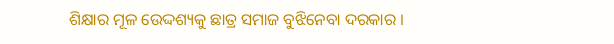ଶିକ୍ଷାର ମୂଳ ଉେଦ୍ଦଶ୍ୟକୁ ଛାତ୍ର ସମାଜ ବୁଝିନେବା ଦରକାର ।